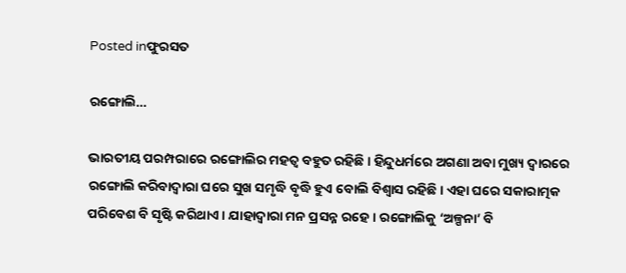Posted inଫୁରସତ

ରଙ୍ଗୋଲି…

ଭାରତୀୟ ପରମ୍ପରାରେ ରଙ୍ଗୋଲିର ମହତ୍ୱ ବହୁତ ରହିଛି। ହିନ୍ଦୁଧର୍ମରେ ଅଗଣା ଅବା ମୁଖ୍ୟ ଦ୍ୱାରରେ ରଙ୍ଗୋଲି କରିବାଦ୍ୱାରା ଘରେ ସୁଖ ସମୃଦ୍ଧି ବୃଦ୍ଧି ହୁଏ ବୋଲି ବିଶ୍ୱାସ ରହିଛି। ଏହା ଘରେ ସକାରାତ୍ମକ ପରିବେଶ ବି ସୃଷ୍ଟି କରିଥାଏ। ଯାହାଦ୍ୱାରା ମନ ପ୍ରସନ୍ନ ରହେ। ରଙ୍ଗୋଲିକୁ ‘ଅଳ୍ପନା’ ବି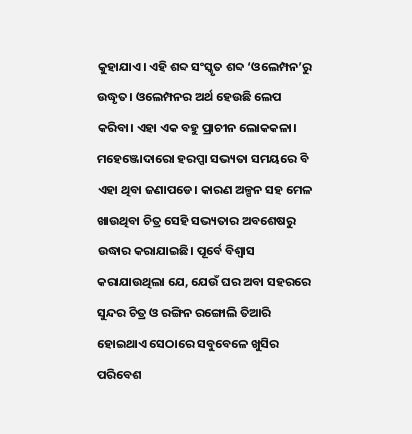କୁହାଯାଏ। ଏହି ଶବ୍ଦ ସଂସ୍କୃତ ଶବ୍ଦ ‘ଓଲେମ୍ପନ’ରୁ ଉଦ୍ଧୃତ। ଓଲେମ୍ପନର ଅର୍ଥ ହେଉଛି ଲେପ କରିବା। ଏହା ଏକ ବହୁ ପ୍ରାଚୀନ ଲୋକକଳା। ମହେଞ୍ଜୋଦାରୋ ହରପ୍ପା ସଭ୍ୟତା ସମୟରେ ବି ଏହା ଥିବା ଜଣାପଡେ। କାରଣ ଅଳ୍ପନ ସହ ମେଳ ଖାଉଥିବା ଚିତ୍ର ସେହି ସଭ୍ୟତାର ଅବଶେଷରୁ ଉଦ୍ଧାର କରାଯାଇଛି। ପୂର୍ବେ ବିଶ୍ୱାସ କରାଯାଉଥିଲା ଯେ, ଯେଉଁ ଘର ଅବା ସହରରେ ସୁନ୍ଦର ଚିତ୍ର ଓ ରଙ୍ଗିନ ରଙ୍ଗୋଲି ତିଆରି ହୋଇଥାଏ ସେଠାରେ ସବୁବେଳେ ଖୁସିର ପରିବେଶ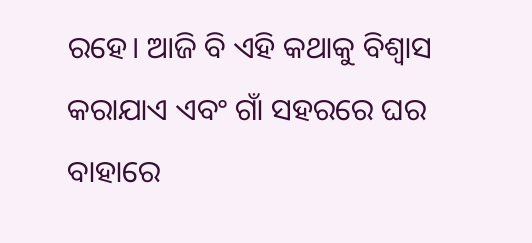ରହେ। ଆଜି ବି ଏହି କଥାକୁ ବିଶ୍ୱାସ କରାଯାଏ ଏବଂ ଗାଁ ସହରରେ ଘର ବାହାରେ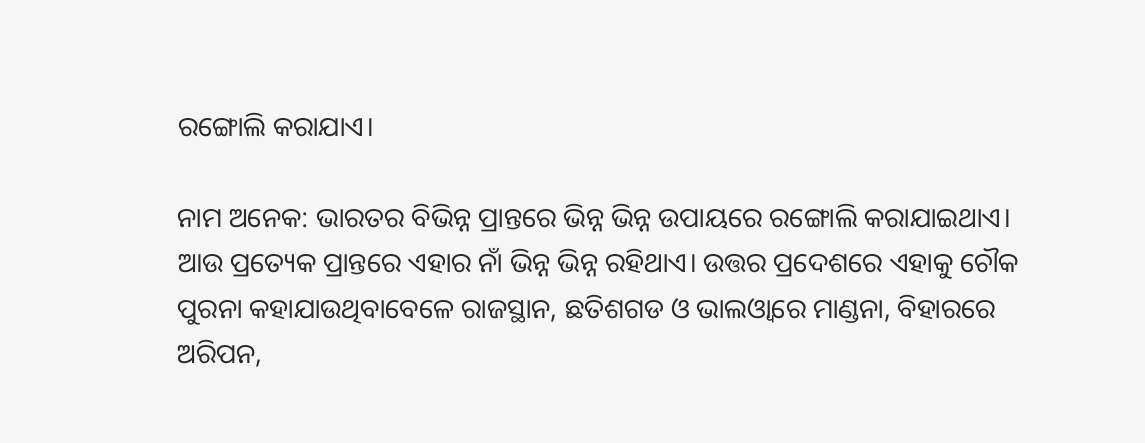ରଙ୍ଗୋଲି କରାଯାଏ।

ନାମ ଅନେକ: ଭାରତର ବିଭିନ୍ନ ପ୍ରାନ୍ତରେ ଭିନ୍ନ ଭିନ୍ନ ଉପାୟରେ ରଙ୍ଗୋଲି କରାଯାଇଥାଏ। ଆଉ ପ୍ରତ୍ୟେକ ପ୍ରାନ୍ତରେ ଏହାର ନାଁ ଭିନ୍ନ ଭିନ୍ନ ରହିଥାଏ। ଉତ୍ତର ପ୍ରଦେଶରେ ଏହାକୁ ଚୌକ ପୁରନା କହାଯାଉଥିବାବେଳେ ରାଜସ୍ଥାନ, ଛତିଶଗଡ ଓ ଭାଲଓ୍ବାରେ ମାଣ୍ଡନା, ବିହାରରେ ଅରିପନ,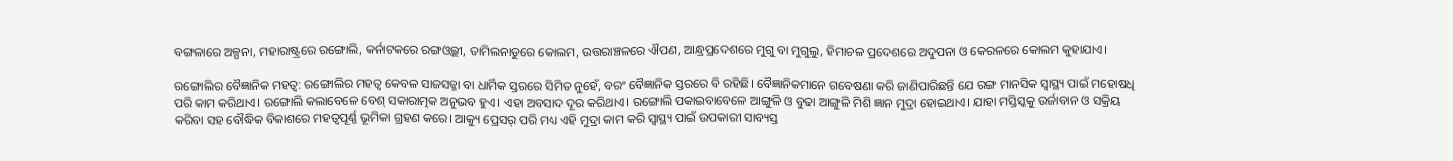ବଙ୍ଗଳାରେ ଅଳ୍ପନା, ମହାରାଷ୍ଟ୍ରରେ ରଙ୍ଗୋଲି, କର୍ନାଟକରେ ରଙ୍ଗଓ୍ବଲ୍ଲୀ, ତାମିଲନାଡୁରେ କୋଲମ, ଉତ୍ତରାଞ୍ଚଳରେ ଐପଣ, ଆନ୍ଧ୍ରପ୍ରଦେଶରେ ମୁଗୁ ବା ମୁଗୁଲୁ, ହିମାଚଳ ପ୍ରଦେଶରେ ଅଦୁପନା ଓ କେରଳରେ କୋଲମ କୁହାଯାଏ।

ରଙ୍ଗୋଲିର ବୈଜ୍ଞାନିକ ମହତ୍ୱ: ରଙ୍ଗୋଲିର ମହତ୍ୱ କେବଳ ସାଜସଜ୍ଜା ବା ଧାର୍ମିକ ସ୍ତରରେ ସିମିତ ନୁହେଁ, ବରଂ ବୈଜ୍ଞାନିକ ସ୍ତରରେ ବି ରହିଛି। ବୈଜ୍ଞାନିକମାନେ ଗବେଷଣା କରି ଜାଣିପାରିଛନ୍ତି ଯେ ରଙ୍ଗ ମାନସିକ ସ୍ବାସ୍ଥ୍ୟ ପାଇଁ ମହୋଷଧି ପରି କାମ କରିଥାଏ। ରଙ୍ଗୋଲି କଲାବେଳେ ବେଶ୍‌ ସକାରାତ୍ମକ ଅନୁଭବ ହୁଏ। ଏହା ଅବସାଦ ଦୂର କରିଥାଏ। ରଙ୍ଗୋଲି ପକାଇବାବେଳେ ଆଙ୍ଗୁଳି ଓ ବୁଢା ଆଙ୍ଗୁଳି ମିଶି ଜ୍ଞାନ ମୁଦ୍ରା ହୋଇଥାଏ। ଯାହା ମସ୍ତିସ୍କକୁ ଉର୍ଜାବାନ ଓ ସକ୍ରିୟ କରିବା ସହ ବୌଦ୍ଧିକ ବିକାଶରେ ମହତ୍ୱପୂର୍ଣ୍ଣ ଭୂମିକା ଗ୍ରହଣ କରେ। ଆକ୍ୟୁ ପ୍ରେସର୍‌ ପରି ମଧ୍ୟ ଏହି ମୁଦ୍ରା କାମ କରି ସ୍ବାସ୍ଥ୍ୟ ପାଇଁ ଉପକାରୀ ସାବ୍ୟସ୍ତ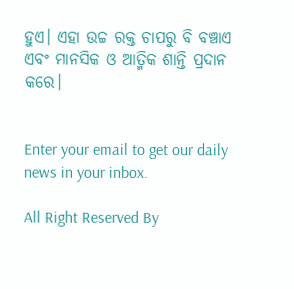ହୁଏ। ଏହା ଉଚ୍ଚ ରକ୍ତ ଚାପରୁ ବି ବଞ୍ଚାଏ ଏବଂ ମାନସିକ ଓ ଆତ୍ମିକ ଶାନ୍ତି ପ୍ରଦାନ କରେ।


Enter your email to get our daily news in your inbox.

All Right Reserved By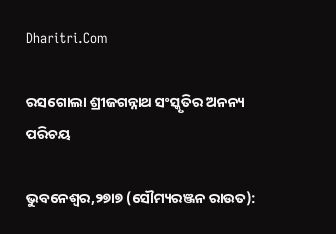Dharitri.Com

ରସଗୋଲା ଶ୍ରୀଜଗନ୍ନାଥ ସଂସ୍କୃତିର ଅନନ୍ୟ ପରିଚୟ

ଭୁବନେଶ୍ୱର,୨୭ା୭ (ସୌମ୍ୟରଞ୍ଜନ ରାଉତ):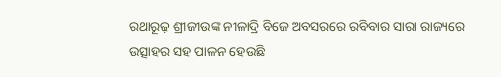ରଥାରୂଢ଼ ଶ୍ରୀଜୀଉଙ୍କ ନୀଳାଦ୍ରି ବିଜେ ଅବସରରେ ରବିବାର ସାରା ରାଜ୍ୟରେ ଉତ୍ସାହର ସହ ପାଳନ ହେଉଛି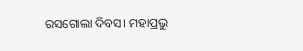ରସଗୋଲା ଦିବସ। ମହାପ୍ରଭୁ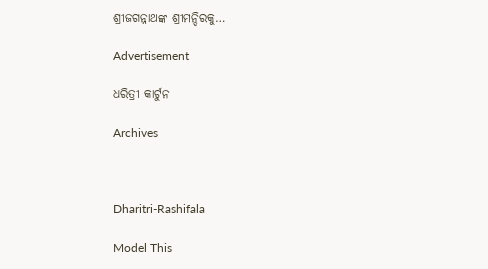ଶ୍ରୀଜଗନ୍ନାଥଙ୍କ ଶ୍ରୀମନ୍ଦିରକୁ…

Advertisement

ଧରିତ୍ରୀ କାର୍ଟୁନ

Archives



Dharitri-Rashifala

Model This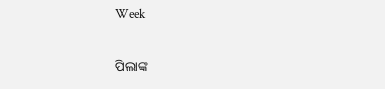Week

ପିଲାଙ୍କ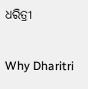ଧରିତ୍ରୀ

Why Dharitri